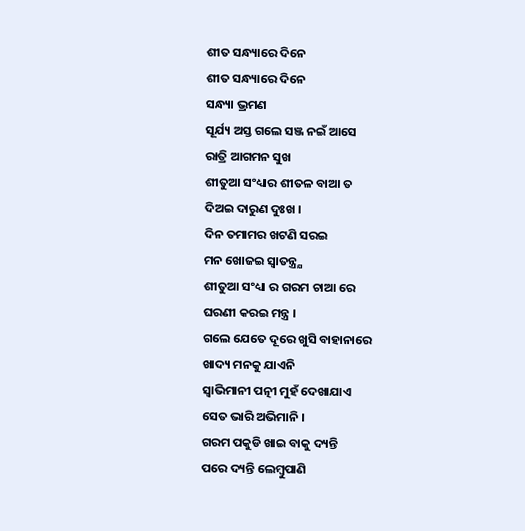ଶୀତ ସନ୍ଧ୍ୟାରେ ଦିନେ
ଶୀତ ସନ୍ଧ୍ୟାରେ ଦିନେ
ସନ୍ଧ୍ୟା ଭ୍ରମଣ
ସୂର୍ଯ୍ୟ ଅସ୍ତ ଗଲେ ସଞ୍ଜ ନଇଁ ଆସେ
ରାତ୍ରି ଆଗମନ ସୁଖ
ଶୀତୁଆ ସଂଧ୍ୟାର ଶୀତଳ ବାଆ ତ
ଦିଅଇ ଦାରୁଣ ଦୁଃଖ ।
ଦିନ ତମାମର ଖଟଣି ସରଇ
ମନ ଖୋଜଇ ସ୍ବାତନ୍ତ୍ର୍ଯ
ଶୀତୁଆ ସଂଧ୍ୟା ର ଗରମ ଚାଆ ରେ
ଘରଣୀ କରଇ ମନ୍ତ୍ର ।
ଗଲେ ଯେତେ ଦୂରେ ଖୁସି ବାହାନାରେ
ଖାଦ୍ୟ ମନକୁ ଯାଏନି
ସ୍ବାଭିମାନୀ ପତ୍ନୀ ମୁହଁ ଦେଖାଯାଏ
ସେତ ଭାରି ଅଭିମାନି ।
ଗରମ ପକୁଡି ଖାଇ ବାକୁ ଦ୍ୟନ୍ତି
ପରେ ଦ୍ୟନ୍ତି ଲେମ୍ବୁପାଣି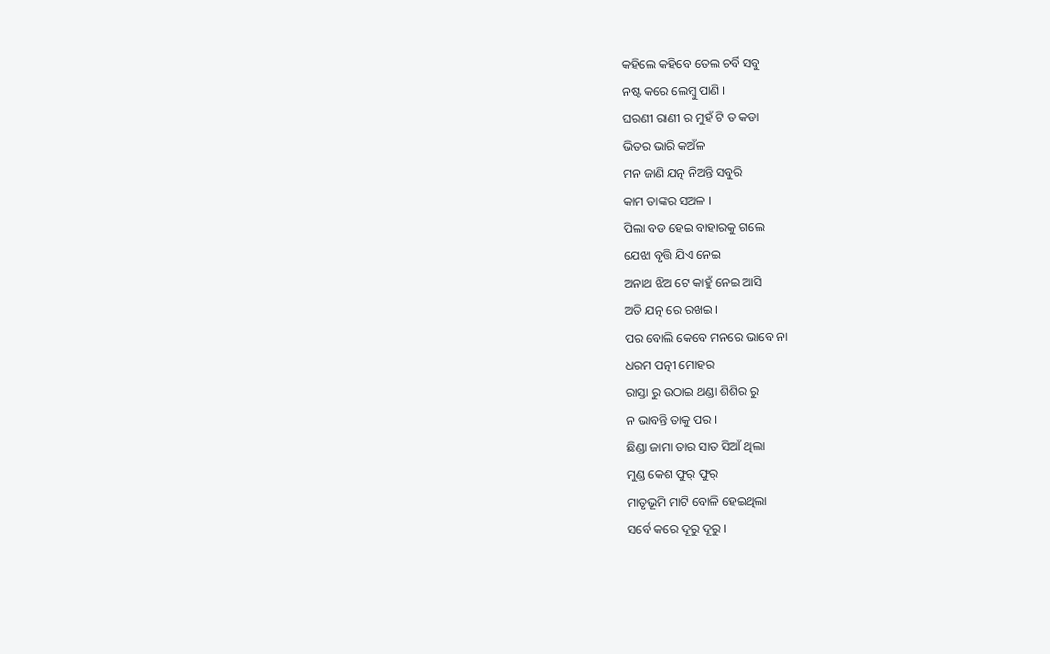କହିଲେ କହିବେ ତେଲ ଚର୍ବି ସବୁ
ନଷ୍ଟ କରେ ଲେମ୍ବୁ ପାଣି ।
ଘରଣୀ ରାଣୀ ର ମୁହଁ ଟି ତ କଡା
ଭିତର ଭାରି କଅଁଳ
ମନ ଜାଣି ଯତ୍ନ ନିଅନ୍ତି ସବୁରି
କାମ ତାଙ୍କର ସଅଳ ।
ପିଲା ବଡ ହେଇ ବାହାରକୁ ଗଲେ
ଯେଝା ବୃତ୍ତି ଯିଏ ନେଇ
ଅନାଥ ଝିଅ ଟେ କାହୁଁ ନେଇ ଆସି
ଅତି ଯତ୍ନ ରେ ରଖଇ ।
ପର ବୋଲି କେବେ ମନରେ ଭାବେ ନା
ଧରମ ପତ୍ନୀ ମୋହର
ରାସ୍ତା ରୁ ଉଠାଇ ଥଣ୍ଡା ଶିଶିର ରୁ
ନ ଭାବନ୍ତି ତାକୁ ପର ।
ଛିଣ୍ଡା ଜାମା ତାର ସାତ ସିଆଁ ଥିଲା
ମୁଣ୍ଡ କେଶ ଫୁର୍ ଫୁର୍
ମାତୃଭୂମି ମାଟି ବୋଳି ହେଇଥିଲା
ସର୍ବେ କରେ ଦୂରୁ ଦୂରୁ ।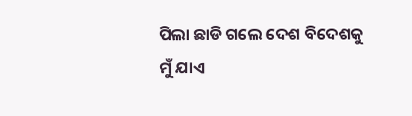ପିଲା ଛାଡି ଗଲେ ଦେଶ ବିଦେଶକୁ
ମୁଁ ଯାଏ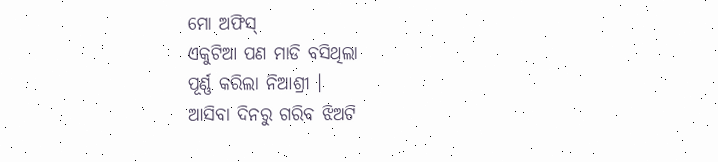ମୋ ଅଫିସ୍
ଏକୁଟିଆ ପଣ ମାଡି ବସିଥିଲା
ପୂର୍ଣ୍ଣ କରିଲା ନିଆଶ୍ରୀ ।
ଆସିବା ଦିନରୁ ଗରିବ ଝିଅଟି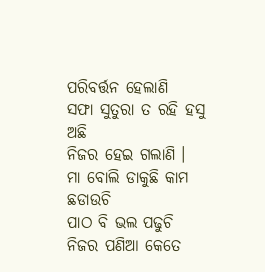ପରିବର୍ତ୍ତନ ହେଲାଣି
ସଫା ସୁତୁରା ତ ରହି ହସୁ ଅଛି
ନିଜର ହେଇ ଗଲାଣି ।
ମା ବୋଲି ଡାକୁଛି କାମ ଛଡାଉଚି
ପାଠ ବି ଭଲ ପଢୁଚି
ନିଜର ପଣିଆ କେତେ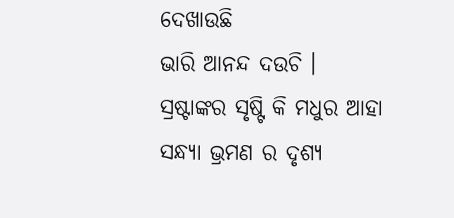ଦେଖାଉଛି
ଭାରି ଆନନ୍ଦ ଦଉଚି ।
ସ୍ରଷ୍ଟାଙ୍କର ସୃଷ୍ଟି କି ମଧୁର ଆହା
ସନ୍ଧ୍ୟା ଭ୍ରମଣ ର ଦୃଶ୍ୟ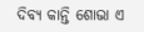ଦିବ୍ୟ କାନ୍ତି ଶୋଭା ଏ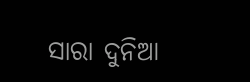ସାରା ଦୁନିଆ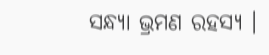ସନ୍ଧ୍ୟା ଭ୍ରମଣ ରହସ୍ୟ ।